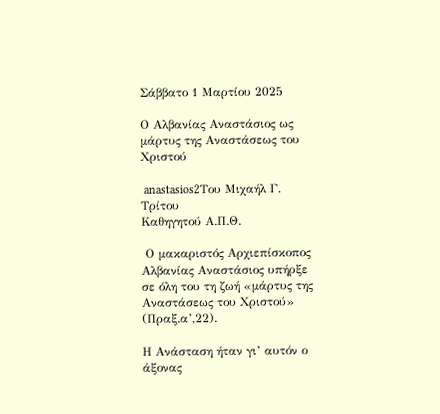Σάββατο 1 Μαρτίου 2025

Ο Αλβανίας Αναστάσιος ως μάρτυς της Αναστάσεως του Χριστού

 anastasios2Του Μιχαήλ Γ. Τρίτου
Καθηγητού Α.Π.Θ.

 Ο μακαριστός Αρχιεπίσκοπος Αλβανίας Αναστάσιος υπήρξε σε όλη του τη ζωή «μάρτυς της Αναστάσεως του Χριστού» (Πραξ.α’,22).

Η Ανάσταση ήταν γι’ αυτόν ο άξονας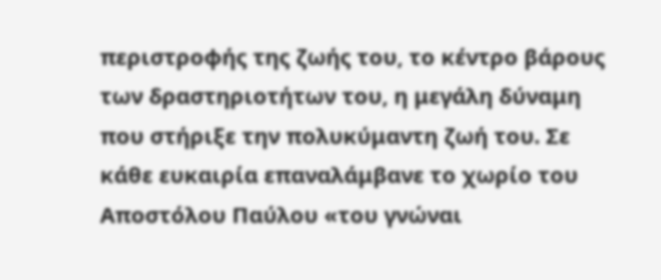περιστροφής της ζωής του, το κέντρο βάρους των δραστηριοτήτων του, η μεγάλη δύναμη που στήριξε την πολυκύμαντη ζωή του. Σε κάθε ευκαιρία επαναλάμβανε το χωρίο του Αποστόλου Παύλου «του γνώναι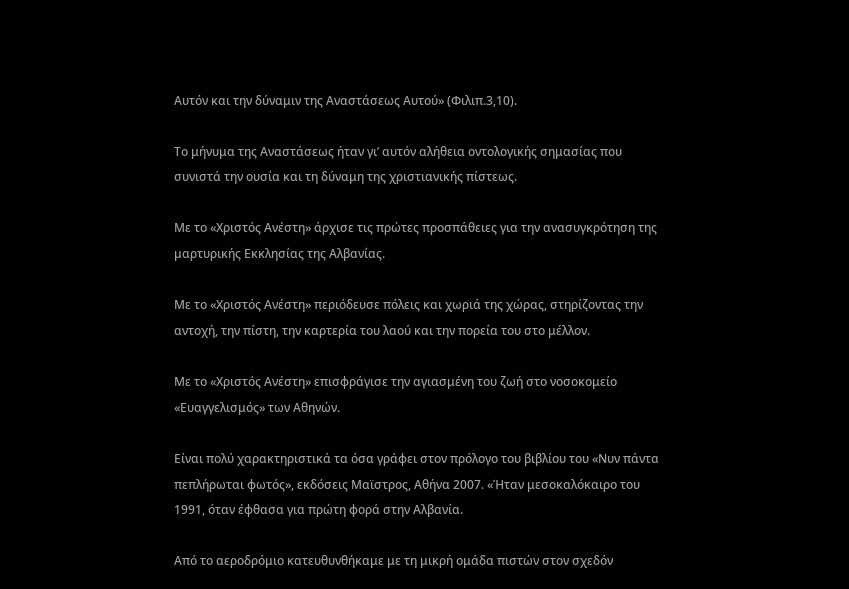Αυτόν και την δύναμιν της Αναστάσεως Αυτού» (Φιλιπ.3,10).

Το μήνυμα της Αναστάσεως ήταν γι’ αυτόν αλήθεια οντολογικής σημασίας που συνιστά την ουσία και τη δύναμη της χριστιανικής πίστεως.

Με το «Χριστός Ανέστη» άρχισε τις πρώτες προσπάθειες για την ανασυγκρότηση της μαρτυρικής Εκκλησίας της Αλβανίας.

Με το «Χριστός Ανέστη» περιόδευσε πόλεις και χωριά της χώρας, στηρίζοντας την αντοχή, την πίστη, την καρτερία του λαού και την πορεία του στο μέλλον.

Με το «Χριστός Ανέστη» επισφράγισε την αγιασμένη του ζωή στο νοσοκομείο «Ευαγγελισμός» των Αθηνών.

Είναι πολύ χαρακτηριστικά τα όσα γράφει στον πρόλογο του βιβλίου του «Νυν πάντα πεπλήρωται φωτός», εκδόσεις Μαϊστρος, Αθήνα 2007. «Ήταν μεσοκαλόκαιρο του 1991, όταν έφθασα για πρώτη φορά στην Αλβανία.

Από το αεροδρόμιο κατευθυνθήκαμε με τη μικρή ομάδα πιστών στον σχεδόν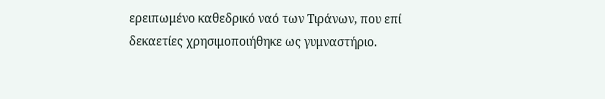ερειπωμένο καθεδρικό ναό των Τιράνων, που επί δεκαετίες χρησιμοποιήθηκε ως γυμναστήριο.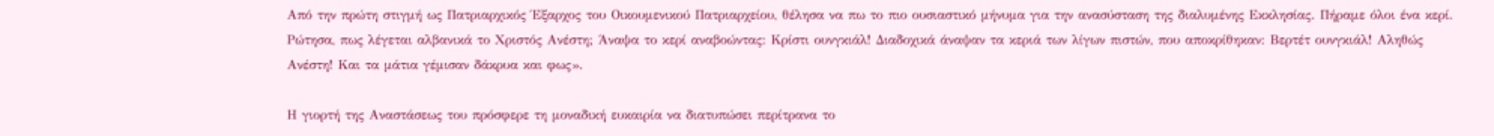Από την πρώτη στιγμή ως Πατριαρχικός Έξαρχος του Οικουμενικού Πατριαρχείου, θέλησα να πω το πιο ουσιαστικό μήνυμα για την ανασύσταση της διαλυμένης Εκκλησίας. Πήραμε όλοι ένα κερί. Ρώτησα, πως λέγεται αλβανικά το Χριστός Ανέστη; Άναψα το κερί αναβοώντας: Κρίστι ουνγκιάλ! Διαδοχικά άναψαν τα κεριά των λίγων πιστών, που αποκρίθηκαν: Βερτέτ ουνγκιάλ! Αληθώς Ανέστη! Και τα μάτια γέμισαν δάκρυα και φως».

Η γιορτή της Αναστάσεως του πρόσφερε τη μοναδική ευκαιρία να διατυπώσει περίτρανα το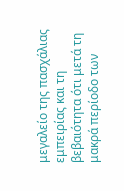μεγαλείο της πασχάλιας εμπειρίας και τη βεβαιότητα ότι μετά τη μακρά περίοδο των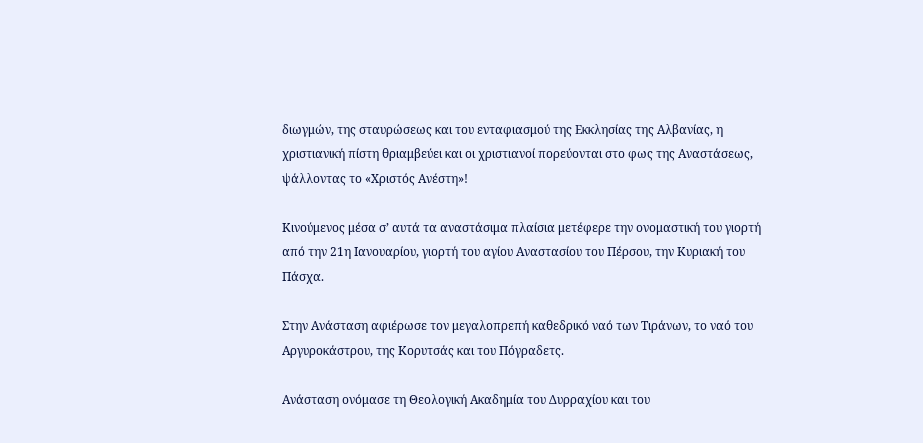διωγμών, της σταυρώσεως και του ενταφιασμού της Εκκλησίας της Αλβανίας, η χριστιανική πίστη θριαμβεύει και οι χριστιανοί πορεύονται στο φως της Αναστάσεως, ψάλλοντας το «Χριστός Ανέστη»!

Κινούμενος μέσα σ’ αυτά τα αναστάσιμα πλαίσια μετέφερε την ονομαστική του γιορτή από την 21η Ιανουαρίου, γιορτή του αγίου Αναστασίου του Πέρσου, την Κυριακή του Πάσχα.

Στην Ανάσταση αφιέρωσε τον μεγαλοπρεπή καθεδρικό ναό των Τιράνων, το ναό του Αργυροκάστρου, της Κορυτσάς και του Πόγραδετς.

Ανάσταση ονόμασε τη Θεολογική Ακαδημία του Δυρραχίου και του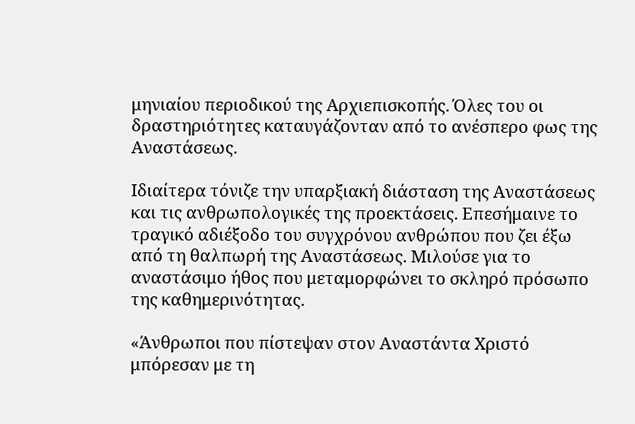μηνιαίου περιοδικού της Αρχιεπισκοπής. Όλες του οι δραστηριότητες καταυγάζονταν από το ανέσπερο φως της Αναστάσεως.

Ιδιαίτερα τόνιζε την υπαρξιακή διάσταση της Αναστάσεως και τις ανθρωπολογικές της προεκτάσεις. Επεσήμαινε το τραγικό αδιέξοδο του συγχρόνου ανθρώπου που ζει έξω από τη θαλπωρή της Αναστάσεως. Μιλούσε για το αναστάσιμο ήθος που μεταμορφώνει το σκληρό πρόσωπο της καθημερινότητας.

«Άνθρωποι που πίστεψαν στον Αναστάντα Χριστό μπόρεσαν με τη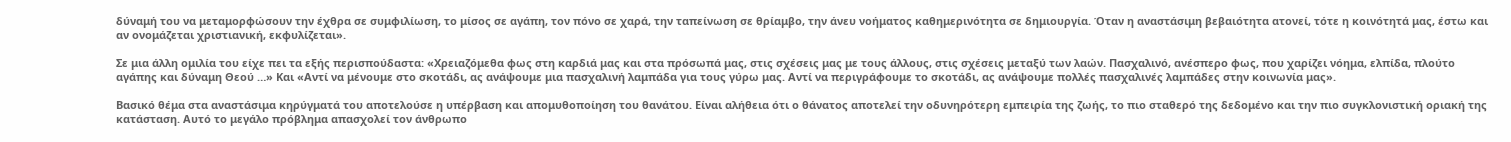δύναμή του να μεταμορφώσουν την έχθρα σε συμφιλίωση, το μίσος σε αγάπη, τον πόνο σε χαρά, την ταπείνωση σε θρίαμβο, την άνευ νοήματος καθημερινότητα σε δημιουργία. Όταν η αναστάσιμη βεβαιότητα ατονεί, τότε η κοινότητά μας, έστω και αν ονομάζεται χριστιανική, εκφυλίζεται».

Σε μια άλλη ομιλία του είχε πει τα εξής περισπούδαστα: «Χρειαζόμεθα φως στη καρδιά μας και στα πρόσωπά μας, στις σχέσεις μας με τους άλλους, στις σχέσεις μεταξύ των λαών. Πασχαλινό, ανέσπερο φως, που χαρίζει νόημα, ελπίδα, πλούτο αγάπης και δύναμη Θεού …» Και «Αντί να μένουμε στο σκοτάδι, ας ανάψουμε μια πασχαλινή λαμπάδα για τους γύρω μας. Αντί να περιγράφουμε το σκοτάδι, ας ανάψουμε πολλές πασχαλινές λαμπάδες στην κοινωνία μας».

Βασικό θέμα στα αναστάσιμα κηρύγματά του αποτελούσε η υπέρβαση και απομυθοποίηση του θανάτου. Είναι αλήθεια ότι ο θάνατος αποτελεί την οδυνηρότερη εμπειρία της ζωής, το πιο σταθερό της δεδομένο και την πιο συγκλονιστική οριακή της κατάσταση. Αυτό το μεγάλο πρόβλημα απασχολεί τον άνθρωπο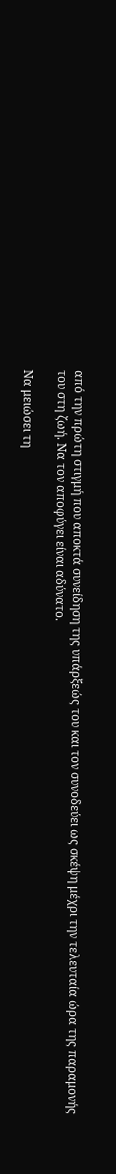από την πρώτη στιγμή που αποκτά συνείδηση της υπάρξεώς του και τον συνοδεύει ως σκέψη μέχρι την τελευταία ώρα της παραμονής του στη ζωή. Να τον αποφύγει είναι αδύνατο.

Να μειώσει τη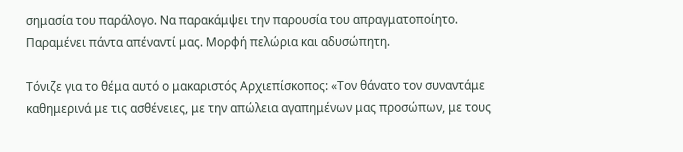σημασία του παράλογο. Να παρακάμψει την παρουσία του απραγματοποίητο. Παραμένει πάντα απέναντί μας. Μορφή πελώρια και αδυσώπητη.

Τόνιζε για το θέμα αυτό ο μακαριστός Αρχιεπίσκοπος: «Τον θάνατο τον συναντάμε καθημερινά με τις ασθένειες, με την απώλεια αγαπημένων μας προσώπων, με τους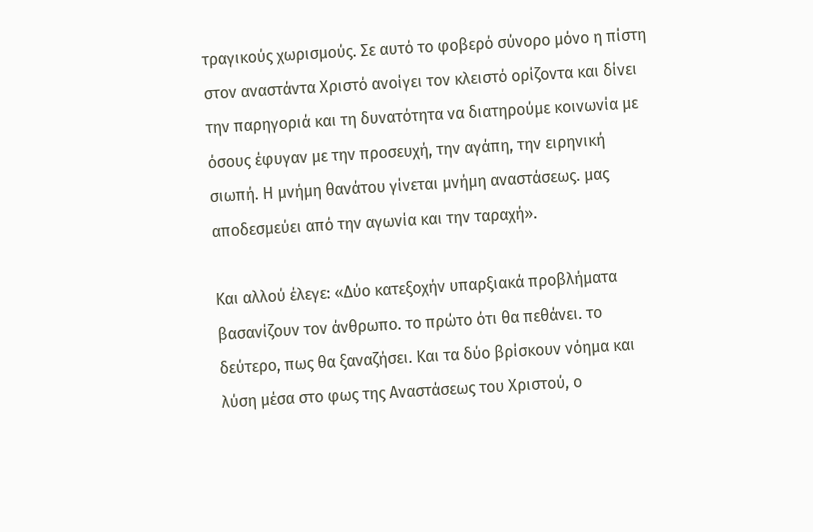τραγικούς χωρισμούς. Σε αυτό το φοβερό σύνορο μόνο η πίστη στον αναστάντα Χριστό ανοίγει τον κλειστό ορίζοντα και δίνει την παρηγοριά και τη δυνατότητα να διατηρούμε κοινωνία με όσους έφυγαν με την προσευχή, την αγάπη, την ειρηνική σιωπή. Η μνήμη θανάτου γίνεται μνήμη αναστάσεως. μας αποδεσμεύει από την αγωνία και την ταραχή».

Και αλλού έλεγε: «Δύο κατεξοχήν υπαρξιακά προβλήματα βασανίζουν τον άνθρωπο. το πρώτο ότι θα πεθάνει. το δεύτερο, πως θα ξαναζήσει. Και τα δύο βρίσκουν νόημα και λύση μέσα στο φως της Αναστάσεως του Χριστού, ο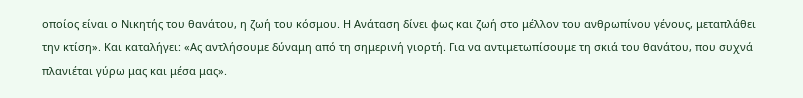οποίος είναι ο Νικητής του θανάτου, η ζωή του κόσμου. Η Ανάταση δίνει φως και ζωή στο μέλλον του ανθρωπίνου γένους, μεταπλάθει την κτίση». Και καταλήγει: «Ας αντλήσουμε δύναμη από τη σημερινή γιορτή. Για να αντιμετωπίσουμε τη σκιά του θανάτου, που συχνά πλανιέται γύρω μας και μέσα μας».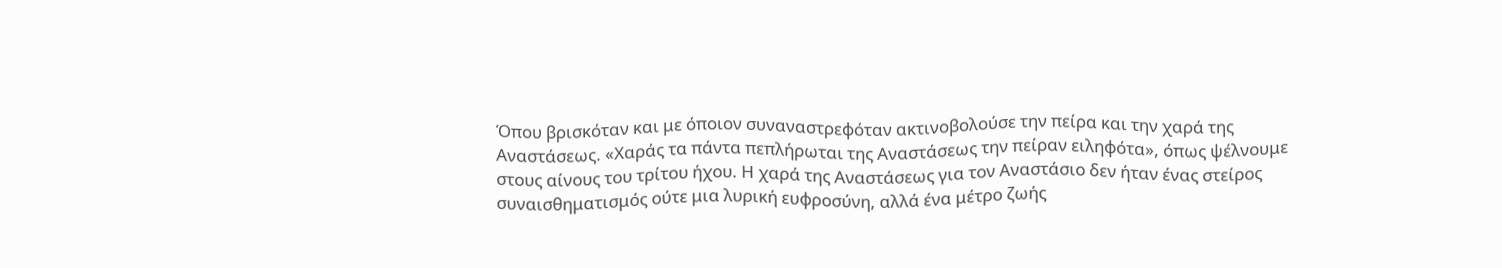Όπου βρισκόταν και με όποιον συναναστρεφόταν ακτινοβολούσε την πείρα και την χαρά της Αναστάσεως. «Χαράς τα πάντα πεπλήρωται της Αναστάσεως την πείραν ειληφότα», όπως ψέλνουμε στους αίνους του τρίτου ήχου. Η χαρά της Αναστάσεως για τον Αναστάσιο δεν ήταν ένας στείρος συναισθηματισμός ούτε μια λυρική ευφροσύνη, αλλά ένα μέτρο ζωής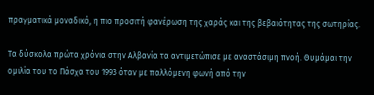πραγματικά μοναδικό, η πιο προσιτή φανέρωση της χαράς και της βεβαιότητας της σωτηρίας.

Τα δύσκολα πρώτα χρόνια στην Αλβανία τα αντιμετώπισε με αναστάσιμη πνοή. Θυμάμαι την ομιλία του το Πάσχα του 1993 όταν με παλλόμενη φωνή από την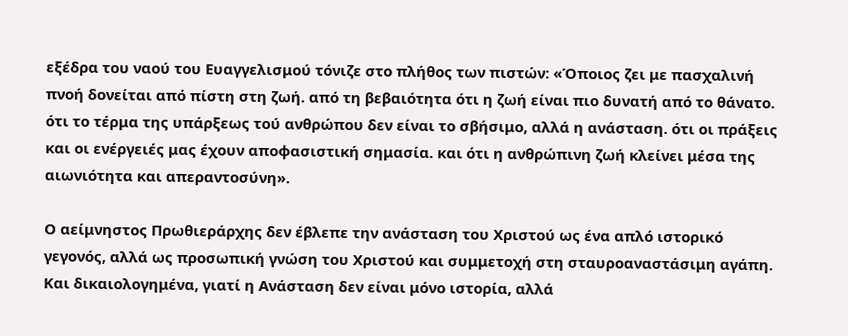εξέδρα του ναού του Ευαγγελισμού τόνιζε στο πλήθος των πιστών: «Όποιος ζει με πασχαλινή πνοή δονείται από πίστη στη ζωή. από τη βεβαιότητα ότι η ζωή είναι πιο δυνατή από το θάνατο. ότι το τέρμα της υπάρξεως τού ανθρώπου δεν είναι το σβήσιμο, αλλά η ανάσταση. ότι οι πράξεις και οι ενέργειές μας έχουν αποφασιστική σημασία. και ότι η ανθρώπινη ζωή κλείνει μέσα της αιωνιότητα και απεραντοσύνη».

Ο αείμνηστος Πρωθιεράρχης δεν έβλεπε την ανάσταση του Χριστού ως ένα απλό ιστορικό γεγονός, αλλά ως προσωπική γνώση του Χριστού και συμμετοχή στη σταυροαναστάσιμη αγάπη. Και δικαιολογημένα, γιατί η Ανάσταση δεν είναι μόνο ιστορία, αλλά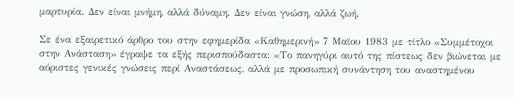μαρτυρία. Δεν είναι μνήμη, αλλά δύναμη. Δεν είναι γνώση, αλλά ζωή.

Σε ένα εξαιρετικό άρθρο του στην εφημερίδα «Καθημερινή» 7 Μαϊου 1983 με τίτλο «Συμμέτοχοι στην Ανάσταση» έγραψε τα εξής περισπούδαστα: «Το πανηγύρι αυτό της πίστεως δεν βιώνεται με αόριστες γενικές γνώσεις περί Αναστάσεως, αλλά με προσωπική συνάντηση του αναστημένου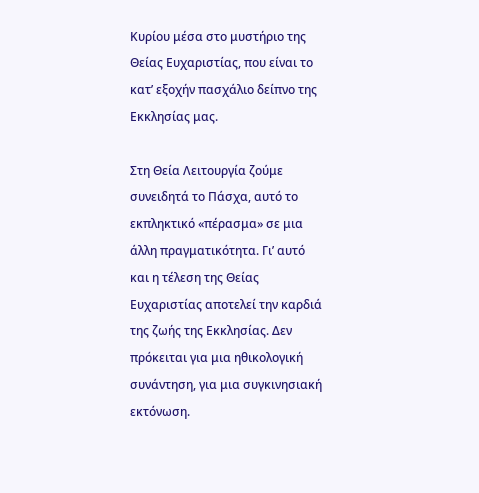Κυρίου μέσα στο μυστήριο της Θείας Ευχαριστίας, που είναι το κατ’ εξοχήν πασχάλιο δείπνο της Εκκλησίας μας.

Στη Θεία Λειτουργία ζούμε συνειδητά το Πάσχα, αυτό το εκπληκτικό «πέρασμα» σε μια άλλη πραγματικότητα. Γι’ αυτό και η τέλεση της Θείας Ευχαριστίας αποτελεί την καρδιά της ζωής της Εκκλησίας. Δεν πρόκειται για μια ηθικολογική συνάντηση, για μια συγκινησιακή εκτόνωση.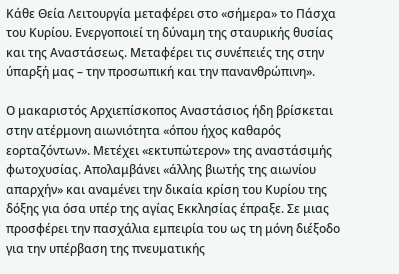Κάθε Θεία Λειτουργία μεταφέρει στο «σήμερα» το Πάσχα του Κυρίου. Ενεργοποιεί τη δύναμη της σταυρικής θυσίας και της Αναστάσεως. Μεταφέρει τις συνέπειές της στην ύπαρξή μας – την προσωπική και την πανανθρώπινη».

Ο μακαριστός Αρχιεπίσκοπος Αναστάσιος ήδη βρίσκεται στην ατέρμονη αιωνιότητα «όπου ήχος καθαρός εορταζόντων». Μετέχει «εκτυπώτερον» της αναστάσιμής φωτοχυσίας. Απολαμβάνει «άλλης βιωτής της αιωνίου απαρχήν» και αναμένει την δικαία κρίση του Κυρίου της δόξης για όσα υπέρ της αγίας Εκκλησίας έπραξε. Σε μιας προσφέρει την πασχάλια εμπειρία του ως τη μόνη διέξοδο για την υπέρβαση της πνευματικής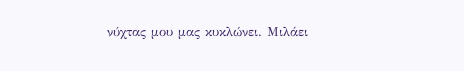νύχτας μου μας κυκλώνει. Μιλάει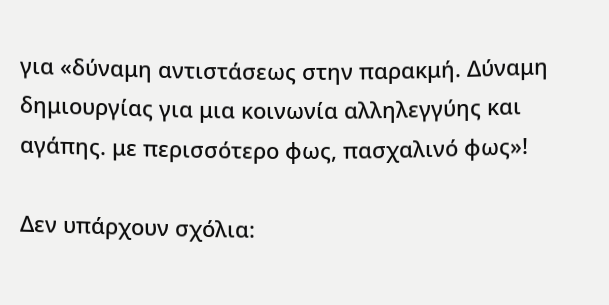για «δύναμη αντιστάσεως στην παρακμή. Δύναμη δημιουργίας για μια κοινωνία αλληλεγγύης και αγάπης. με περισσότερο φως, πασχαλινό φως»!

Δεν υπάρχουν σχόλια: